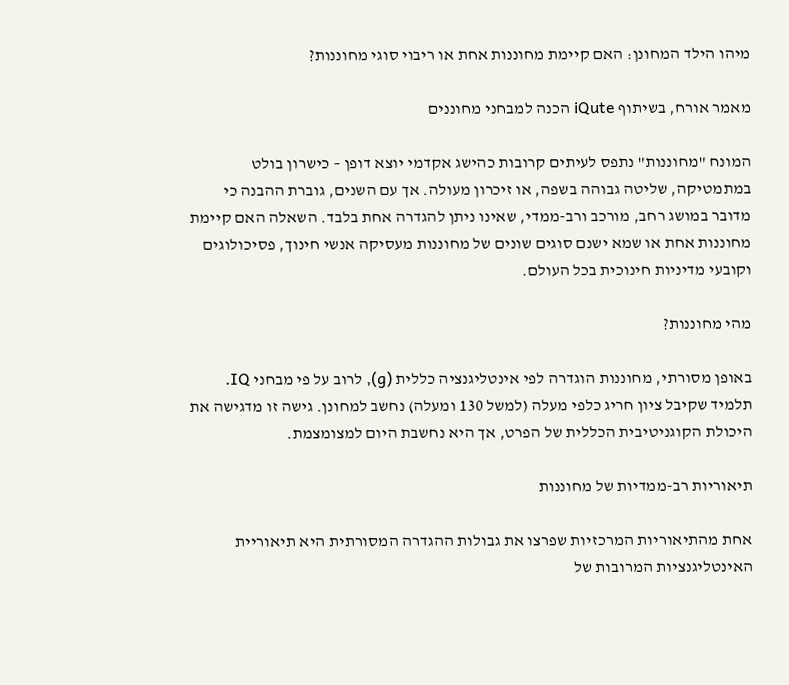מיהו הילד המחונן: האם קיימת מחוננות אחת או ריבוי סוגי מחוננות?

מאמר אורח, בשיתוף iQute הכנה למבחני מחוננים

המונח "מחוננות" נתפס לעיתים קרובות כהישג אקדמי יוצא דופן – כישרון בולט במתמטיקה, שליטה גבוהה בשפה, או זיכרון מעולה. אך עם השנים, גוברת ההבנה כי מדובר במושג רחב, מורכב ורב-ממדי, שאינו ניתן להגדרה אחת בלבד. השאלה האם קיימת מחוננות אחת או שמא ישנם סוגים שונים של מחוננות מעסיקה אנשי חינוך, פסיכולוגים וקובעי מדיניות חינוכית בכל העולם.

מהי מחוננות?

באופן מסורתי, מחוננות הוגדרה לפי אינטליגנציה כללית (g), לרוב על פי מבחני IQ. תלמיד שקיבל ציון חריג כלפי מעלה (למשל 130 ומעלה) נחשב למחונן. גישה זו מדגישה את היכולת הקוגניטיבית הכללית של הפרט, אך היא נחשבת היום למצומצמת.

תיאוריות רב-ממדיות של מחוננות

אחת מהתיאוריות המרכזיות שפרצו את גבולות ההגדרה המסורתית היא תיאוריית האינטליגנציות המרובות של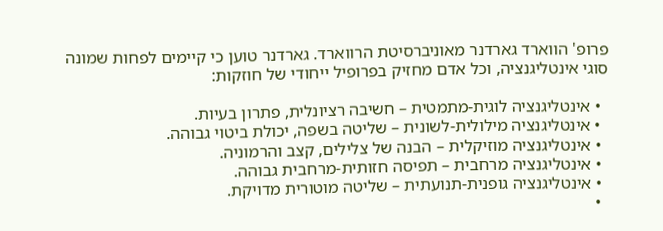פרופ' הווארד גארדנר מאוניברסיטת הרווארד. גארדנר טוען כי קיימים לפחות שמונה סוגי אינטליגנציה, וכל אדם מחזיק בפרופיל ייחודי של חוזקות:

  • אינטליגנציה לוגית-מתמטית – חשיבה רציונלית, פתרון בעיות.
  • אינטליגנציה מילולית-לשונית – שליטה בשפה, יכולת ביטוי גבוהה.
  • אינטליגנציה מוזיקלית – הבנה של צלילים, קצב והרמוניה.
  • אינטליגנציה מרחבית – תפיסה חזותית-מרחבית גבוהה.
  • אינטליגנציה גופנית-תנועתית – שליטה מוטורית מדויקת.
  •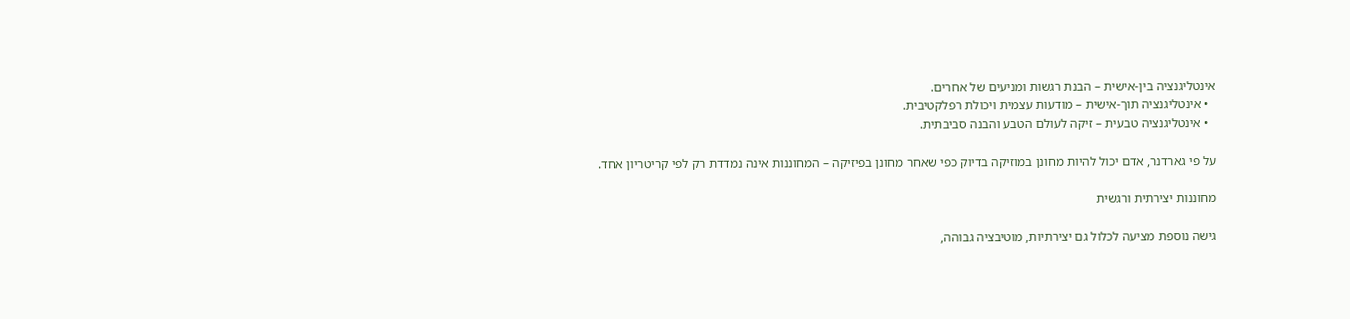אינטליגנציה בין-אישית – הבנת רגשות ומניעים של אחרים.
  • אינטליגנציה תוך-אישית – מודעות עצמית ויכולת רפלקטיבית.
  • אינטליגנציה טבעית – זיקה לעולם הטבע והבנה סביבתית.

על פי גארדנר, אדם יכול להיות מחונן במוזיקה בדיוק כפי שאחר מחונן בפיזיקה – המחוננות אינה נמדדת רק לפי קריטריון אחד.

מחוננות יצירתית ורגשית

גישה נוספת מציעה לכלול גם יצירתיות, מוטיבציה גבוהה,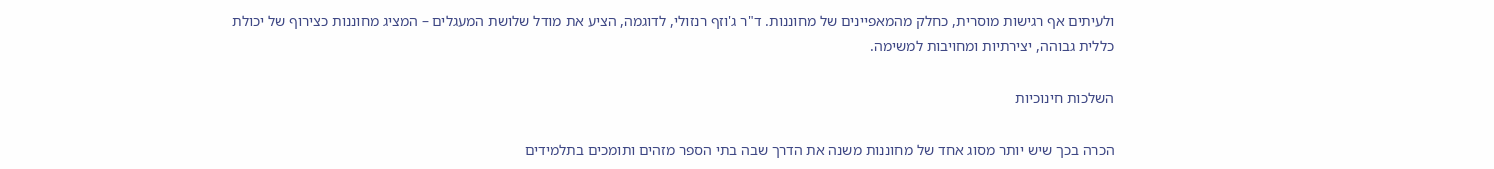ולעיתים אף רגישות מוסרית, כחלק מהמאפיינים של מחוננות. ד"ר ג'וזף רנזולי, לדוגמה, הציע את מודל שלושת המעגלים – המציג מחוננות כצירוף של יכולת כללית גבוהה, יצירתיות ומחויבות למשימה.

השלכות חינוכיות

הכרה בכך שיש יותר מסוג אחד של מחוננות משנה את הדרך שבה בתי הספר מזהים ותומכים בתלמידים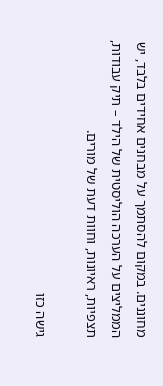מחוננים. במקום להסתמך על מבחנים אחידים בלבד, יש הממליצים על הערכה הוליסטית של הילד – תיק עבודות, תצפיות, ראיונות, וחוות דעת של מורים.

גישה כזו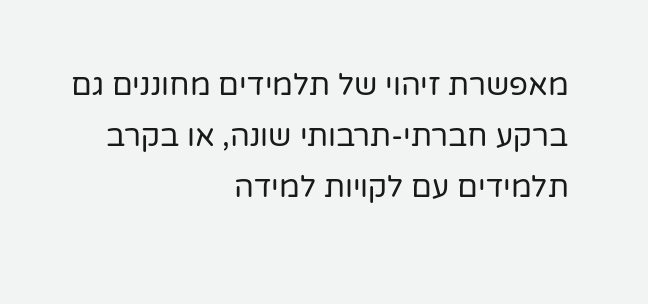מאפשרת זיהוי של תלמידים מחוננים גם ברקע חברתי-תרבותי שונה, או בקרב תלמידים עם לקויות למידה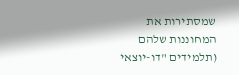שמסתירות את המחוננות שלהם (תלמידים "דו-יוצאי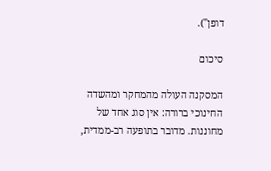דופן").

סיכום

המסקנה העולה מהמחקר ומהשדה החינוכי ברורה: אין סוג אחד של מחוננות. מדובר בתופעה רב-ממדית,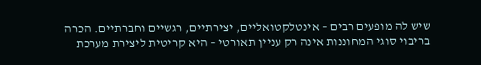שיש לה מופעים רבים – אינטלקטואליים, יצירתיים, רגשיים וחברתיים. הכרה בריבוי סוגי המחוננות אינה רק עניין תאורטי – היא קריטית ליצירת מערכת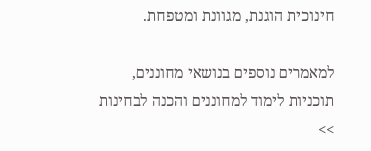חינוכית הוגנת, מגוונת ומטפחת.

למאמרים נוספים בנושאי מחוננים, תוכניות לימוד למחוננים והכנה לבחינות >>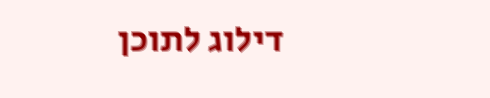דילוג לתוכן